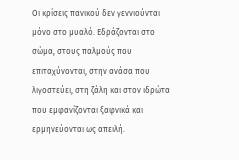Οι κρίσεις πανικού δεν γεννιούνται μόνο στο μυαλό. Εδράζονται στο σώμα, στους παλμούς που επιταχύνονται, στην ανάσα που λιγοστεύει, στη ζάλη και στον ιδρώτα που εμφανίζονται ξαφνικά και ερμηνεύονται ως απειλή.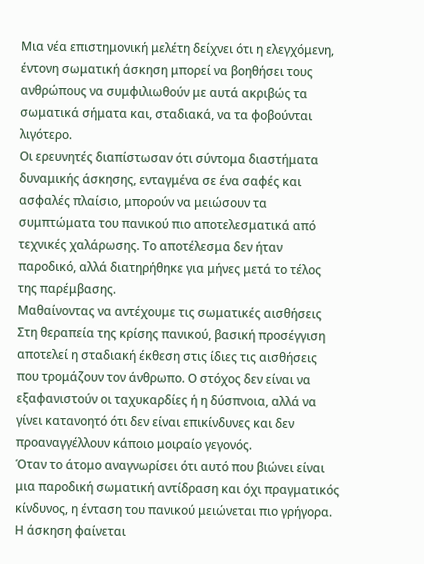Μια νέα επιστημονική μελέτη δείχνει ότι η ελεγχόμενη, έντονη σωματική άσκηση μπορεί να βοηθήσει τους ανθρώπους να συμφιλιωθούν με αυτά ακριβώς τα σωματικά σήματα και, σταδιακά, να τα φοβούνται λιγότερο.
Οι ερευνητές διαπίστωσαν ότι σύντομα διαστήματα δυναμικής άσκησης, ενταγμένα σε ένα σαφές και ασφαλές πλαίσιο, μπορούν να μειώσουν τα συμπτώματα του πανικού πιο αποτελεσματικά από τεχνικές χαλάρωσης. Το αποτέλεσμα δεν ήταν παροδικό, αλλά διατηρήθηκε για μήνες μετά το τέλος της παρέμβασης.
Μαθαίνοντας να αντέχουμε τις σωματικές αισθήσεις
Στη θεραπεία της κρίσης πανικού, βασική προσέγγιση αποτελεί η σταδιακή έκθεση στις ίδιες τις αισθήσεις που τρομάζουν τον άνθρωπο. Ο στόχος δεν είναι να εξαφανιστούν οι ταχυκαρδίες ή η δύσπνοια, αλλά να γίνει κατανοητό ότι δεν είναι επικίνδυνες και δεν προαναγγέλλουν κάποιο μοιραίο γεγονός.
Όταν το άτομο αναγνωρίσει ότι αυτό που βιώνει είναι μια παροδική σωματική αντίδραση και όχι πραγματικός κίνδυνος, η ένταση του πανικού μειώνεται πιο γρήγορα. Η άσκηση φαίνεται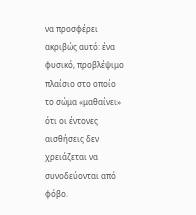να προσφέρει ακριβώς αυτό: ένα φυσικό, προβλέψιμο πλαίσιο στο οποίο το σώμα «μαθαίνει» ότι οι έντονες αισθήσεις δεν χρειάζεται να συνοδεύονται από φόβο.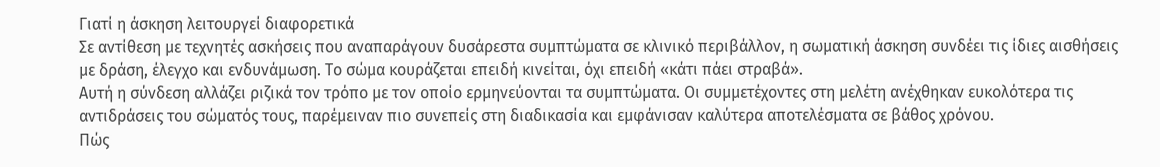Γιατί η άσκηση λειτουργεί διαφορετικά
Σε αντίθεση με τεχνητές ασκήσεις που αναπαράγουν δυσάρεστα συμπτώματα σε κλινικό περιβάλλον, η σωματική άσκηση συνδέει τις ίδιες αισθήσεις με δράση, έλεγχο και ενδυνάμωση. Το σώμα κουράζεται επειδή κινείται, όχι επειδή «κάτι πάει στραβά».
Αυτή η σύνδεση αλλάζει ριζικά τον τρόπο με τον οποίο ερμηνεύονται τα συμπτώματα. Οι συμμετέχοντες στη μελέτη ανέχθηκαν ευκολότερα τις αντιδράσεις του σώματός τους, παρέμειναν πιο συνεπείς στη διαδικασία και εμφάνισαν καλύτερα αποτελέσματα σε βάθος χρόνου.
Πώς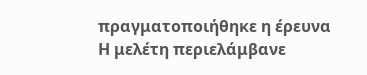πραγματοποιήθηκε η έρευνα
Η μελέτη περιελάμβανε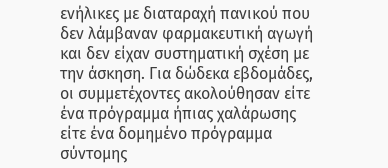ενήλικες με διαταραχή πανικού που δεν λάμβαναν φαρμακευτική αγωγή και δεν είχαν συστηματική σχέση με την άσκηση. Για δώδεκα εβδομάδες, οι συμμετέχοντες ακολούθησαν είτε ένα πρόγραμμα ήπιας χαλάρωσης είτε ένα δομημένο πρόγραμμα σύντομης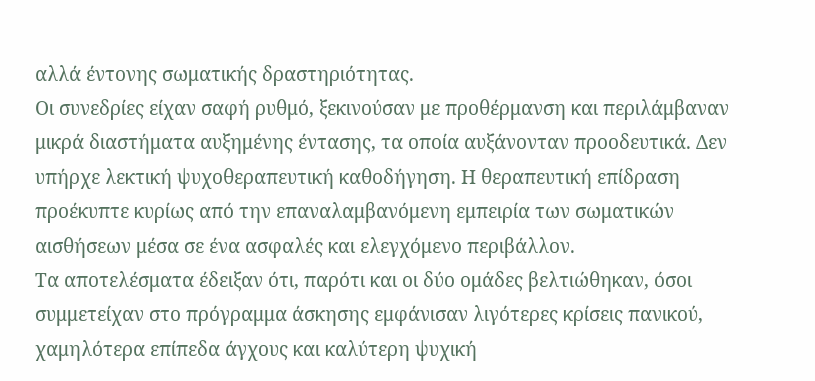αλλά έντονης σωματικής δραστηριότητας.
Οι συνεδρίες είχαν σαφή ρυθμό, ξεκινούσαν με προθέρμανση και περιλάμβαναν μικρά διαστήματα αυξημένης έντασης, τα οποία αυξάνονταν προοδευτικά. Δεν υπήρχε λεκτική ψυχοθεραπευτική καθοδήγηση. Η θεραπευτική επίδραση προέκυπτε κυρίως από την επαναλαμβανόμενη εμπειρία των σωματικών αισθήσεων μέσα σε ένα ασφαλές και ελεγχόμενο περιβάλλον.
Τα αποτελέσματα έδειξαν ότι, παρότι και οι δύο ομάδες βελτιώθηκαν, όσοι συμμετείχαν στο πρόγραμμα άσκησης εμφάνισαν λιγότερες κρίσεις πανικού, χαμηλότερα επίπεδα άγχους και καλύτερη ψυχική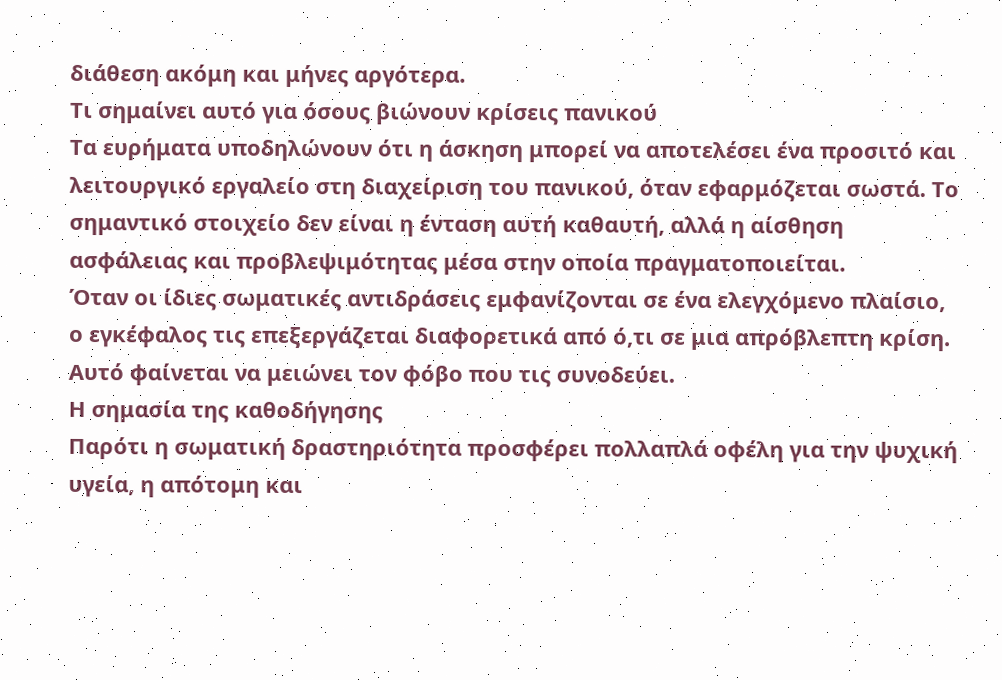διάθεση ακόμη και μήνες αργότερα.
Τι σημαίνει αυτό για όσους βιώνουν κρίσεις πανικού
Τα ευρήματα υποδηλώνουν ότι η άσκηση μπορεί να αποτελέσει ένα προσιτό και λειτουργικό εργαλείο στη διαχείριση του πανικού, όταν εφαρμόζεται σωστά. Το σημαντικό στοιχείο δεν είναι η ένταση αυτή καθαυτή, αλλά η αίσθηση ασφάλειας και προβλεψιμότητας μέσα στην οποία πραγματοποιείται.
Όταν οι ίδιες σωματικές αντιδράσεις εμφανίζονται σε ένα ελεγχόμενο πλαίσιο, ο εγκέφαλος τις επεξεργάζεται διαφορετικά από ό,τι σε μια απρόβλεπτη κρίση. Αυτό φαίνεται να μειώνει τον φόβο που τις συνοδεύει.
Η σημασία της καθοδήγησης
Παρότι η σωματική δραστηριότητα προσφέρει πολλαπλά οφέλη για την ψυχική υγεία, η απότομη και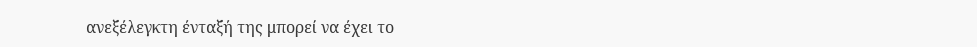ανεξέλεγκτη ένταξή της μπορεί να έχει το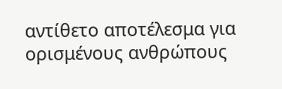αντίθετο αποτέλεσμα για ορισμένους ανθρώπους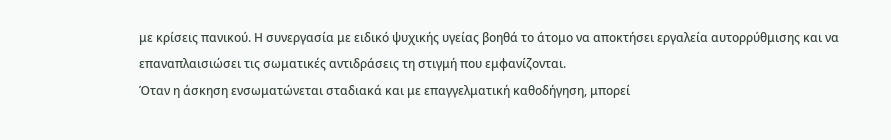με κρίσεις πανικού. Η συνεργασία με ειδικό ψυχικής υγείας βοηθά το άτομο να αποκτήσει εργαλεία αυτορρύθμισης και να επαναπλαισιώσει τις σωματικές αντιδράσεις τη στιγμή που εμφανίζονται.
Όταν η άσκηση ενσωματώνεται σταδιακά και με επαγγελματική καθοδήγηση, μπορεί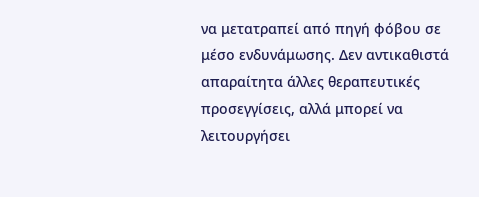να μετατραπεί από πηγή φόβου σε μέσο ενδυνάμωσης. Δεν αντικαθιστά απαραίτητα άλλες θεραπευτικές προσεγγίσεις, αλλά μπορεί να λειτουργήσει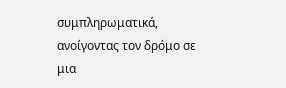συμπληρωματικά, ανοίγοντας τον δρόμο σε μια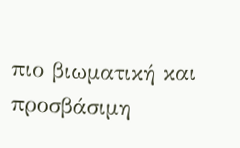πιο βιωματική και προσβάσιμη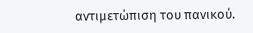αντιμετώπιση του πανικού.